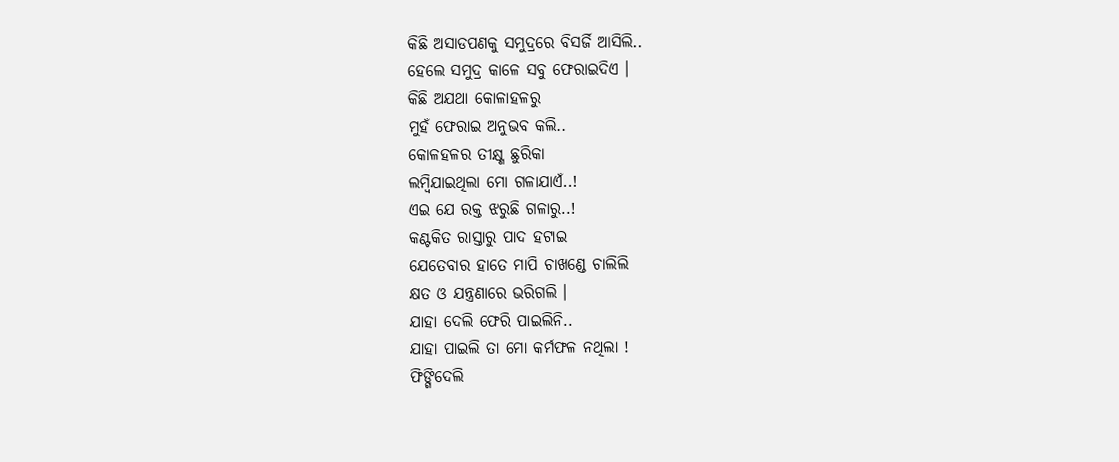କିଛି ଅସାଡପଣକୁ ସମୁଦ୍ରରେ ବିସର୍ଜି ଆସିଲି..
ହେଲେ ସମୁଦ୍ର କାଳେ ସବୁ ଫେରାଇଦିଏ ।
କିଛି ଅଯଥା କୋଳାହଳରୁ
ମୁହଁ ଫେରାଇ ଅନୁଭବ କଲି..
କୋଳହଳର ତୀକ୍ଷ୍ଣ ଛୁରିକା
ଲମ୍ବିଯାଇଥିଲା ମୋ ଗଳାଯାଏଁ..!
ଏଇ ଯେ ରକ୍ତ ଝରୁଛି ଗଳାରୁ..!
କଣ୍ଟକିତ ରାସ୍ତାରୁ ପାଦ ହଟାଇ
ଯେତେବାର ହାତେ ମାପି ଚାଖଣ୍ଡେ ଚାଲିଲି
କ୍ଷତ ଓ ଯନ୍ତ୍ରଣାରେ ଭରିଗଲି ।
ଯାହା ଦେଲି ଫେରି ପାଇଲିନି..
ଯାହା ପାଇଲି ତା ମୋ କର୍ମଫଳ ନଥିଲା !
ଫିଙ୍ଗିଦେଲି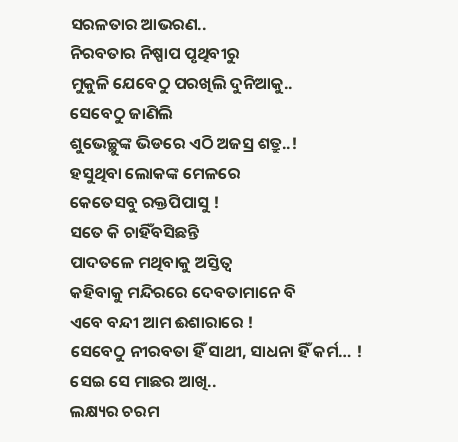ସରଳତାର ଆଭରଣ..
ନିରବତାର ନିଷ୍ପାପ ପୃଥିବୀରୁ
ମୁକୁଳି ଯେବେଠୁ ପରଖିଲି ଦୁନିଆକୁ..
ସେବେଠୁ ଜାଣିଲି
ଶୁଭେଚ୍ଛୁଙ୍କ ଭିଡରେ ଏଠି ଅଜସ୍ର ଶତ୍ରୁ..!
ହସୁଥିବା ଲୋକଙ୍କ ମେଳରେ
କେତେସବୁ ରକ୍ତପିପାସୁ !
ସତେ କି ଚାହିଁବସିଛନ୍ତି
ପାଦତଳେ ମଥିବାକୁ ଅସ୍ତିତ୍ୱ
କହିବାକୁ ମନ୍ଦିରରେ ଦେବତାମାନେ ବି
ଏବେ ବନ୍ଦୀ ଆମ ଈଶାରାରେ !
ସେବେଠୁ ନୀରବତା ହିଁ ସାଥୀ, ସାଧନା ହିଁ କର୍ମ… !
ସେଇ ସେ ମାଛର ଆଖି..
ଲକ୍ଷ୍ୟର ଚରମ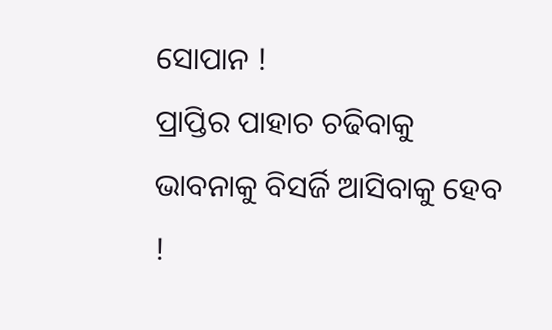ସୋପାନ !
ପ୍ରାପ୍ତିର ପାହାଚ ଚଢିବାକୁ
ଭାବନାକୁ ବିସର୍ଜି ଆସିବାକୁ ହେବ !